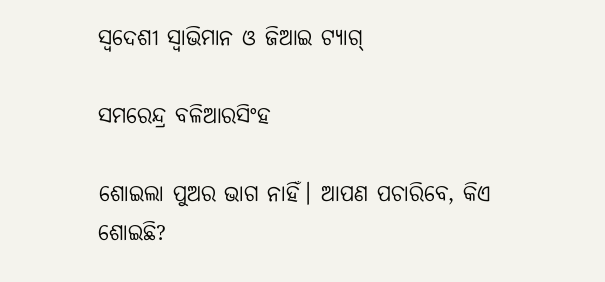ସ୍ବଦେଶୀ ସ୍ୱାଭିମାନ ଓ ଜିଆଇ ଟ୍ୟାଗ୍‌

ସମରେନ୍ଦ୍ର ବଳିଆରସିଂହ

ଶୋଇଲା ପୁଅର ଭାଗ ନାହିଁ। ଆପଣ ପଚାରିବେ, କିଏ ଶୋଇଛି?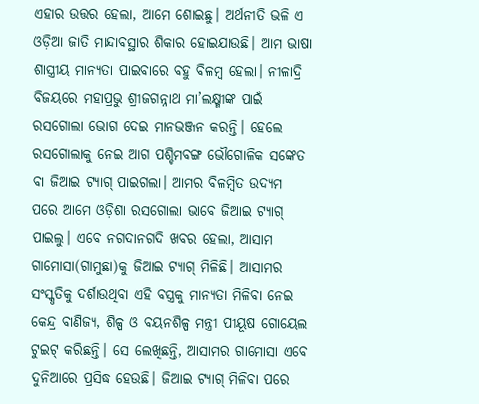ଏହାର ଉତ୍ତର ହେଲା, ଆମେ ଶୋଇଛୁ। ଅର୍ଥନୀତି ଭଳି ଏ ଓଡ଼ିଆ ଜାତି ମାନ୍ଦାବସ୍ଥାର ଶିକାର ହୋଇଯାଉଛି। ଆମ ଭାଷା ଶାସ୍ତ୍ରୀୟ ମାନ୍ୟତା ପାଇବାରେ ବହୁ ବିଳମ୍ବ ହେଲା। ନୀଳାଦ୍ରି ବିଜୟରେ ମହାପ୍ରଭୁ ଶ୍ରୀଜଗନ୍ନାଥ ମା’ଲକ୍ଷ୍ମୀଙ୍କ ପାଇଁ ରସଗୋଲା ଭୋଗ ଦେଇ ମାନଭଞ୍ଜନ କରନ୍ତି। ହେଲେ ରସଗୋଲାକୁ ନେଇ ଆଗ ପଶ୍ଚିମବଙ୍ଗ ଭୌଗୋଳିକ ସଙ୍କେତ ବା ଜିଆଇ ଟ୍ୟାଗ୍‌ ପାଇଗଲା। ଆମର ବିଳମ୍ବିତ ଉଦ୍ୟମ ପରେ ଆମେ ଓଡ଼ିଶା ରସଗୋଲା ଭାବେ ଜିଆଇ ଟ୍ୟାଗ୍‌ ପାଇଲୁ। ଏବେ ନଗଦାନଗଦି ଖବର ହେଲା, ଆସାମ ଗାମୋସା(ଗାମୁଛା)କୁ ଜିଆଇ ଟ୍ୟାଗ୍‌ ମିଳିଛି। ଆସାମର ସଂସ୍କୃତିକୁ ଦର୍ଶାଉଥିବା ଏହି ବସ୍ତ୍ରକୁ ମାନ୍ୟତା ମିଳିବା ନେଇ କେନ୍ଦ୍ର ବାଣିଜ୍ୟ, ଶିଳ୍ପ ଓ ବୟନଶିଳ୍ପ ମନ୍ତ୍ରୀ ପୀୟୂଷ ଗୋୟେଲ ଟୁଇଟ୍‌ କରିଛନ୍ତି। ସେ ଲେଖିଛନ୍ତି, ଆସାମର ଗାମୋସା ଏବେ ଦୁନିଆରେ ପ୍ରସିଦ୍ଧ ହେଉଛି। ଜିଆଇ ଟ୍ୟାଗ୍‌ ମିଳିବା ପରେ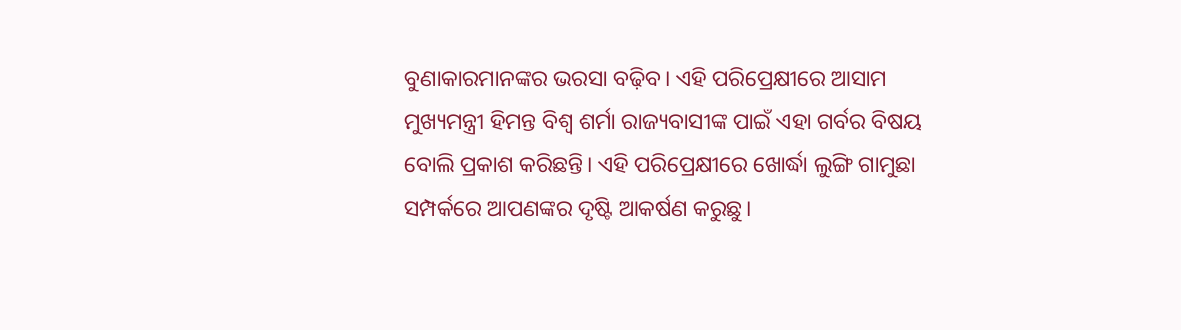ବୁଣାକାରମାନଙ୍କର ଭରସା ବଢ଼ିବ। ଏହି ପରିପ୍ରେକ୍ଷୀରେ ଆସାମ ମୁଖ୍ୟମନ୍ତ୍ରୀ ହିମନ୍ତ ବିଶ୍ୱ ଶର୍ମା ରାଜ୍ୟବାସୀଙ୍କ ପାଇଁ ଏହା ଗର୍ବର ବିଷୟ ବୋଲି ପ୍ରକାଶ କରିଛନ୍ତି। ଏହି ପରିପ୍ରେକ୍ଷୀରେ ଖୋର୍ଦ୍ଧା ଲୁଙ୍ଗି ଗାମୁଛା ସମ୍ପର୍କରେ ଆପଣଙ୍କର ଦୃଷ୍ଟି ଆକର୍ଷଣ କରୁଛୁ।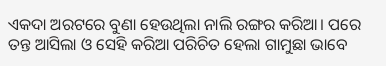ଏକଦା ଅରଟରେ ବୁଣା ହେଉଥିଲା ନାଲି ରଙ୍ଗର କରିଆ। ପରେ ତନ୍ତ ଆସିଲା ଓ ସେହି କରିଆ ପରିଚିତ ହେଲା ଗାମୁଛା ଭାବେ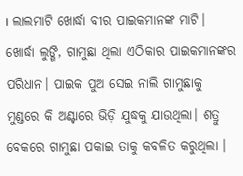। ଲାଲମାଟି ଖୋର୍ଦ୍ଧା ବୀର ପାଇକମାନଙ୍କ ମାଟି। ଖୋର୍ଦ୍ଧା ଲୁଙ୍ଗି, ଗାମୁଛା ଥିଲା ଏଠିକାର ପାଇକମାନଙ୍କର ପରିଧାନ। ପାଇକ ପୁଅ ସେଇ ନାଲି ଗାମୁଛାକୁ ମୁଣ୍ଡରେ କି ଅଣ୍ଟାରେ ଭିଡ଼ି ଯୁଦ୍ଧକୁ ଯାଉଥିଲା। ଶତ୍ରୁ ବେକରେ ଗାମୁଛା ପକାଇ ତାକୁ କବଳିତ କରୁଥିଲା ।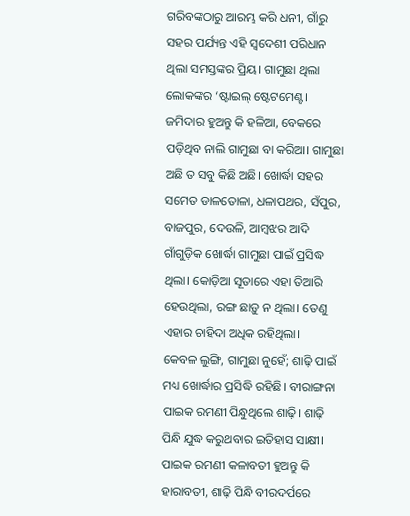ଗରିବଙ୍କଠାରୁ ଆରମ୍ଭ କରି ଧନୀ, ଗାଁରୁ ସହର ପର୍ଯ୍ୟନ୍ତ ଏହି ସ୍ବଦେଶୀ ପରିଧାନ ଥିଲା ସମସ୍ତଙ୍କର ପ୍ରିୟ। ଗାମୁଛା ଥିଲା ଲୋକଙ୍କର ‘ଷ୍ଟାଇଲ୍‌ ଷ୍ଟେଟମେଣ୍ଟ। ଜମିଦାର ହୁଅନ୍ତୁ କି ହଳିଆ, ବେକରେ ପଡ଼ିଥିବ ନାଲି ଗାମୁଛା ବା କରିଆ। ଗାମୁଛା ଅଛି ତ ସବୁ କିଛି ଅଛି। ଖୋର୍ଦ୍ଧା ସହର ସମେତ ଡାଳତୋଳା, ଧଳାପଥର, ସଁପୁର, ବାଜପୁର, ଦେଉଳି, ଆମ୍ବଝର ଆଦି ଗାଁଗୁଡ଼ିକ ଖୋର୍ଦ୍ଧା ଗାମୁଛା ପାଇଁ ପ୍ରସିଦ୍ଧ ଥିଲା। କୋଡ଼ିଆ ସୂତାରେ ଏହା ତିଆରି ହେଉଥିଲା, ରଙ୍ଗ ଛାଡ଼ୁ ନ ଥିଲା। ତେଣୁ ଏହାର ଚାହିଦା ଅଧିକ ରହିଥିଲା।
କେବଳ ଲୁଙ୍ଗି, ଗାମୁଛା ନୁହେଁ; ଶାଢ଼ି ପାଇଁ ମଧ୍ୟ ଖୋର୍ଦ୍ଧାର ପ୍ରସିଦ୍ଧି ରହିଛି। ବୀରାଙ୍ଗନା ପାଇକ ରମଣୀ ପିନ୍ଧୁଥିଲେ ଶାଢ଼ି। ଶାଢ଼ି ପିନ୍ଧି ଯୁଦ୍ଧ କରୁଥବାର ଇତିହାସ ସାକ୍ଷୀ। ପାଇକ ରମଣୀ କଳାବତୀ ହୁଅନ୍ତୁ କି ହାରାବତୀ, ଶାଢ଼ି ପିନ୍ଧି ବୀରଦର୍ପରେ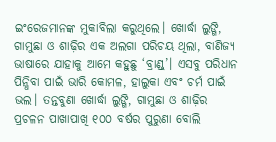ଇଂରେଜମାନଙ୍କ ମୁକାବିଲା କରୁଥିଲେ। ଖୋର୍ଦ୍ଧା ଲୁଙ୍ଗି, ଗାମୁଛା ଓ ଶାଢ଼ିର ଏକ ଅଲଗା ପରିଚୟ ଥିଲା, ବାଣିଜ୍ୟ ଭାଷାରେ ଯାହାକୁ ଆମେ କହୁଛୁ ‘ବ୍ରାଣ୍ଡ୍‌’। ଏସବୁ ପରିଧାନ ପିନ୍ଧିବା ପାଇଁ ଭାରି କୋମଳ, ହାଲୁକା ଏବଂ ଚର୍ମ ପାଇଁ ଭଲ। ତନ୍ତବୁଣା ଖୋର୍ଦ୍ଧା ଲୁଙ୍ଗି, ଗାମୁଛା ଓ ଶାଢ଼ିର ପ୍ରଚଳନ ପାଖାପାଖି ୧୦୦ ବର୍ଷର ପୁରୁଣା ବୋଲି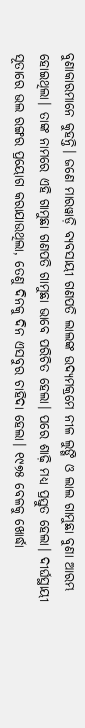ବୁଣାକାରମାନେ କୁହନ୍ତି। ଜଣେ ମାରୱାଡ଼ି ବ୍ୟବସାୟୀ ଗଣପତି ଲାଲଙ୍କ ଉଦ୍ୟମକ୍ରମେ ନୀଳ ଲୁଙ୍ଗି ଓ ଲାଲ ଗାମୁଛା ବୁଣା ଆରମ୍ଭ ହୋଇଥିଲା। ତାଙ୍କ ନାମରେ ଏହି ଗାମୁଛା ଗଣପତି ଗାମୁଛା ଭାବେ ପରିଚିତ ହେଲା। ପରେ ଶାଢ଼ି ମଧ୍ୟ ପ୍ରସ୍ତୁତ ହେଲା। ଦୀର୍ଘସ୍ଥାୟୀ ସୂତାରେ ଭଲ ରଙ୍ଗର ପ୍ରୟୋଗ କରାଯାଉଥିଲା, ତେଣୁ ଦିନକୁ ଦିନ ଏସବୁର ଚାହିଦା ହେଲା। ୧୯୭୫ ବେଳକୁ ଖୋର୍ଦ୍ଧା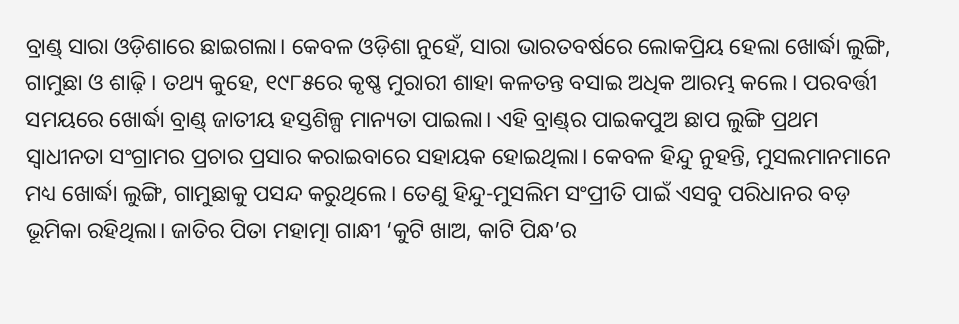ବ୍ରାଣ୍ଡ୍‌ ସାରା ଓଡ଼ିଶାରେ ଛାଇଗଲା। କେବଳ ଓଡ଼ିଶା ନୁହେଁ, ସାରା ଭାରତବର୍ଷରେ ଲୋକପ୍ରିୟ ହେଲା ଖୋର୍ଦ୍ଧା ଲୁଙ୍ଗି, ଗାମୁଛା ଓ ଶାଢ଼ି। ତଥ୍ୟ କୁହେ, ୧୯୮୫ରେ କୃଷ୍ଣ ମୁରାରୀ ଶାହା କଳତନ୍ତ ବସାଇ ଅଧିକ ଆରମ୍ଭ କଲେ। ପରବର୍ତ୍ତୀ ସମୟରେ ଖୋର୍ଦ୍ଧା ବ୍ରାଣ୍ଡ୍‌ ଜାତୀୟ ହସ୍ତଶିଳ୍ପ ମାନ୍ୟତା ପାଇଲା। ଏହି ବ୍ରାଣ୍ଡ୍‌ର ପାଇକପୁଅ ଛାପ ଲୁଙ୍ଗି ପ୍ରଥମ ସ୍ବାଧୀନତା ସଂଗ୍ରାମର ପ୍ରଚାର ପ୍ରସାର କରାଇବାରେ ସହାୟକ ହୋଇଥିଲା। କେବଳ ହିନ୍ଦୁ ନୁହନ୍ତି, ମୁସଲମାନମାନେ ମଧ୍ୟ ଖୋର୍ଦ୍ଧା ଲୁଙ୍ଗି, ଗାମୁଛାକୁ ପସନ୍ଦ କରୁଥିଲେ। ତେଣୁ ହିନ୍ଦୁ-ମୁସଲିମ ସଂପ୍ରୀତି ପାଇଁ ଏସବୁ ପରିଧାନର ବଡ଼ ଭୂମିକା ରହିଥିଲା। ଜାତିର ପିତା ମହାତ୍ମା ଗାନ୍ଧୀ ‘କୁଟି ଖାଅ, କାଟି ପିନ୍ଧ’ର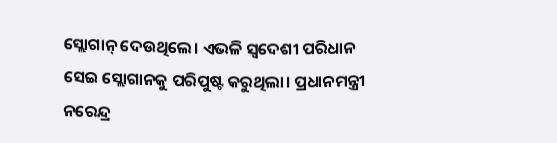ସ୍ଲୋଗାନ୍‌ ଦେଉଥିଲେ। ଏଭଳି ସ୍ବଦେଶୀ ପରିଧାନ ସେଇ ସ୍ଲୋଗାନକୁ ପରିପୁଷ୍ଟ କରୁଥିଲା। ପ୍ରଧାନମନ୍ତ୍ରୀ ନରେନ୍ଦ୍ର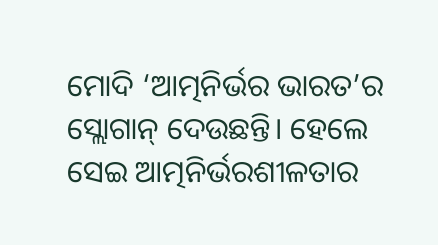ମୋଦି ‘ଆତ୍ମନିର୍ଭର ଭାରତ’ର ସ୍ଲୋଗାନ୍‌ ଦେଉଛନ୍ତି। ହେଲେ ସେଇ ଆତ୍ମନିର୍ଭରଶୀଳତାର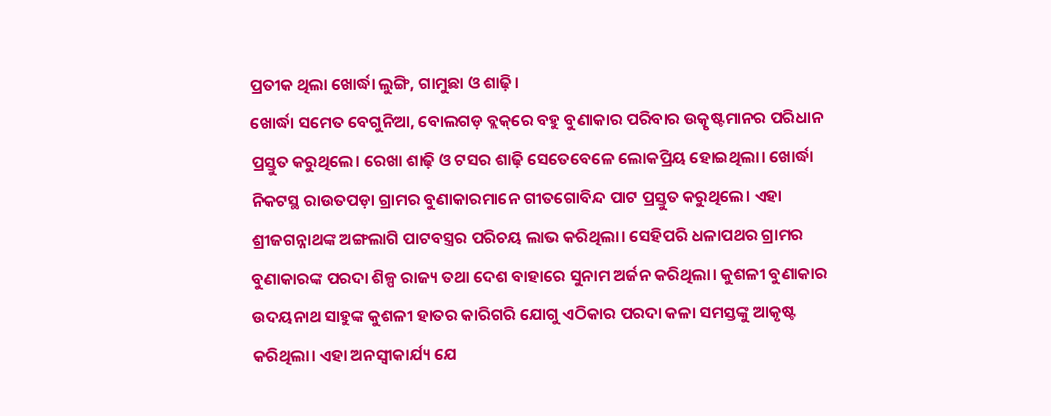ପ୍ରତୀକ ଥିଲା ଖୋର୍ଦ୍ଧା ଲୁଙ୍ଗି, ଗାମୁଛା ଓ ଶାଢ଼ି।
ଖୋର୍ଦ୍ଧା ସମେତ ବେଗୁନିଆ, ବୋଲଗଡ଼ ବ୍ଲକ୍‌ରେ ବହୁ ବୁଣାକାର ପରିବାର ଉତ୍କୃଷ୍ଟମାନର ପରିଧାନ ପ୍ରସ୍ତୁତ କରୁଥିଲେ। ରେଖା ଶାଢ଼ି ଓ ଟସର ଶାଢ଼ି ସେତେବେଳେ ଲୋକପ୍ରିୟ ହୋଇଥିଲା। ଖୋର୍ଦ୍ଧା ନିକଟସ୍ଥ ରାଉତପଡ଼ା ଗ୍ରାମର ବୁଣାକାରମାନେ ଗୀତଗୋବିନ୍ଦ ପାଟ ପ୍ରସ୍ତୁତ କରୁଥିଲେ। ଏହା ଶ୍ରୀଜଗନ୍ନାଥଙ୍କ ଅଙ୍ଗଲାଗି ପାଟବସ୍ତ୍ରର ପରିଚୟ ଲାଭ କରିଥିଲା। ସେହିପରି ଧଳାପଥର ଗ୍ରାମର ବୁଣାକାରଙ୍କ ପରଦା ଶିଳ୍ପ ରାଜ୍ୟ ତଥା ଦେଶ ବାହାରେ ସୁନାମ ଅର୍ଜନ କରିଥିଲା। କୁଶଳୀ ବୁଣାକାର ଉଦୟନାଥ ସାହୁଙ୍କ କୁଶଳୀ ହାତର କାରିଗରି ଯୋଗୁ ଏଠିକାର ପରଦା କଳା ସମସ୍ତଙ୍କୁ ଆକୃଷ୍ଟ କରିଥିଲା। ଏହା ଅନସ୍ବୀକାର୍ଯ୍ୟ ଯେ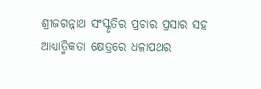ଶ୍ରୀଜଗନ୍ନାଥ ସଂସ୍କୃତିର ପ୍ରଚାର ପ୍ରସାର ସହ ଆଧ୍ୟାତ୍ମିକତା କ୍ଷେତ୍ରରେ ଧଳାପଥର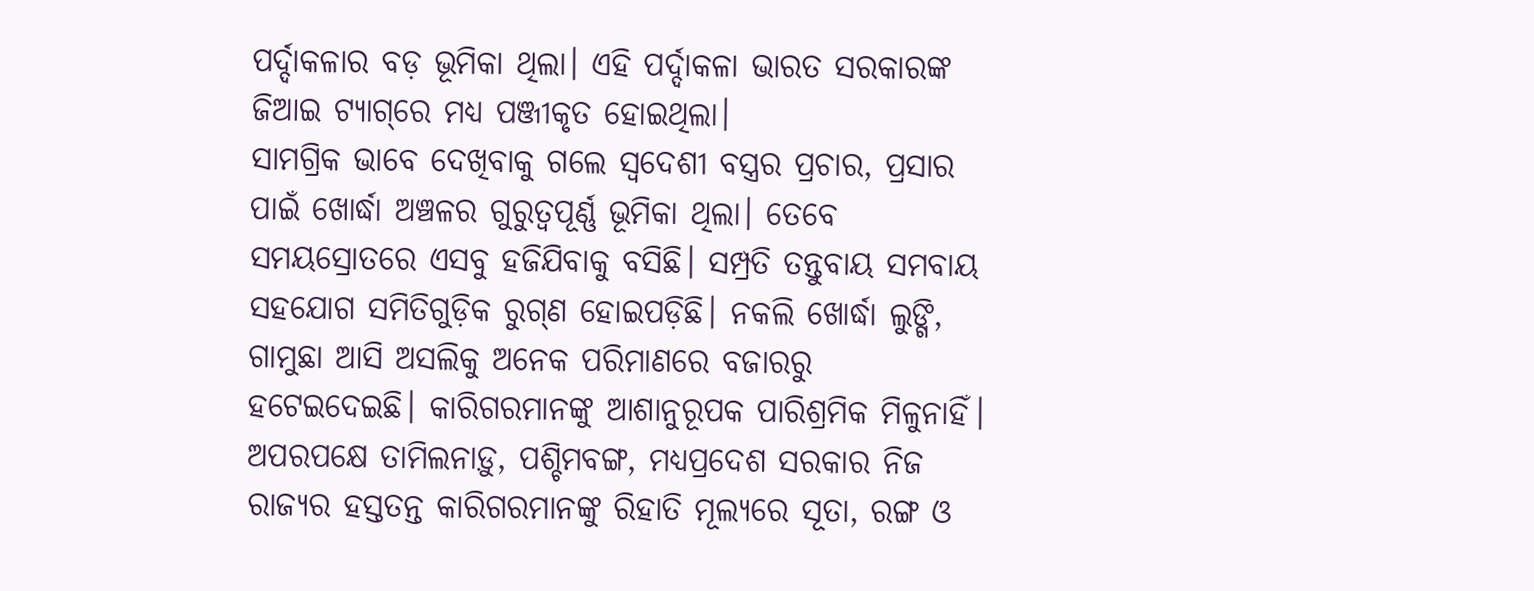ପର୍ଦ୍ଦାକଳାର ବଡ଼ ଭୂମିକା ଥିଲା। ଏହି ପର୍ଦ୍ଦାକଳା ଭାରତ ସରକାରଙ୍କ ଜିଆଇ ଟ୍ୟାଗ୍‌ରେ ମଧ୍ୟ ପଞ୍ଜୀକୃତ ହୋଇଥିଲା।
ସାମଗ୍ରିକ ଭାବେ ଦେଖିବାକୁ ଗଲେ ସ୍ବଦେଶୀ ବସ୍ତ୍ରର ପ୍ରଚାର, ପ୍ରସାର ପାଇଁ ଖୋର୍ଦ୍ଧା ଅଞ୍ଚଳର ଗୁରୁତ୍ୱପୂର୍ଣ୍ଣ ଭୂମିକା ଥିଲା। ତେବେ ସମୟସ୍ରୋତରେ ଏସବୁ ହଜିଯିବାକୁ ବସିଛି। ସମ୍ପ୍ରତି ତନ୍ତୁବାୟ ସମବାୟ ସହଯୋଗ ସମିତିଗୁଡ଼ିକ ରୁଗ୍‌ଣ ହୋଇପଡ଼ିଛି। ନକଲି ଖୋର୍ଦ୍ଧା ଲୁଙ୍ଗି, ଗାମୁଛା ଆସି ଅସଲିକୁ ଅନେକ ପରିମାଣରେ ବଜାରରୁ ହଟେଇଦେଇଛି। କାରିଗରମାନଙ୍କୁ ଆଶାନୁରୂପକ ପାରିଶ୍ରମିକ ମିଳୁନାହିଁ। ଅପରପକ୍ଷେ ତାମିଲନାଡ଼ୁ, ପଶ୍ଚିମବଙ୍ଗ, ମଧ୍ୟପ୍ରଦେଶ ସରକାର ନିଜ ରାଜ୍ୟର ହସ୍ତତନ୍ତ କାରିଗରମାନଙ୍କୁ ରିହାତି ମୂଲ୍ୟରେ ସୂତା, ରଙ୍ଗ ଓ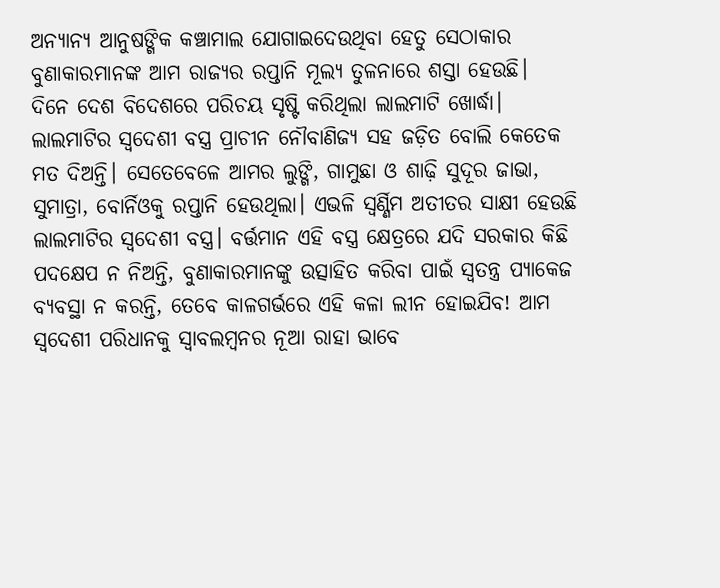ଅନ୍ୟାନ୍ୟ ଆନୁଷଙ୍ଗିକ କଞ୍ଚାମାଲ ଯୋଗାଇଦେଉଥିବା ହେତୁ ସେଠାକାର ବୁଣାକାରମାନଙ୍କ ଆମ ରାଜ୍ୟର ରପ୍ତାନି ମୂଲ୍ୟ ତୁଳନାରେ ଶସ୍ତା ହେଉଛି।
ଦିନେ ଦେଶ ବିଦେଶରେ ପରିଚୟ ସୃଷ୍ଟି କରିଥିଲା ଲାଲମାଟି ଖୋର୍ଦ୍ଧା। ଲାଲମାଟିର ସ୍ବଦେଶୀ ବସ୍ତ୍ର ପ୍ରାଚୀନ ନୌବାଣିଜ୍ୟ ସହ ଜଡ଼ିତ ବୋଲି କେତେକ ମତ ଦିଅନ୍ତି। ସେତେବେଳେ ଆମର ଲୁଙ୍ଗି, ଗାମୁଛା ଓ ଶାଢ଼ି ସୁଦୂର ଜାଭା, ସୁମାତ୍ରା, ବୋର୍ନିଓକୁ ରପ୍ତାନି ହେଉଥିଲା। ଏଭଳି ସ୍ବର୍ଣ୍ଣିମ ଅତୀତର ସାକ୍ଷୀ ହେଉଛି ଲାଲମାଟିର ସ୍ବଦେଶୀ ବସ୍ତ୍ର। ବର୍ତ୍ତମାନ ଏହି ବସ୍ତ୍ର କ୍ଷେତ୍ରରେ ଯଦି ସରକାର କିଛି ପଦକ୍ଷେପ ନ ନିଅନ୍ତି, ବୁଣାକାରମାନଙ୍କୁ ଉତ୍ସାହିତ କରିବା ପାଇଁ ସ୍ବତନ୍ତ୍ର ପ୍ୟାକେଜ ବ୍ୟବସ୍ଥା ନ କରନ୍ତି, ତେବେ କାଳଗର୍ଭରେ ଏହି କଳା ଲୀନ ହୋଇଯିବ! ଆମ ସ୍ବଦେଶୀ ପରିଧାନକୁ ସ୍ବାବଲମ୍ବନର ନୂଆ ରାହା ଭାବେ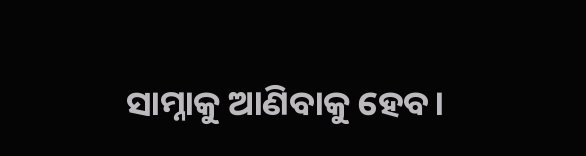ସାମ୍ନାକୁ ଆଣିବାକୁ ହେବ।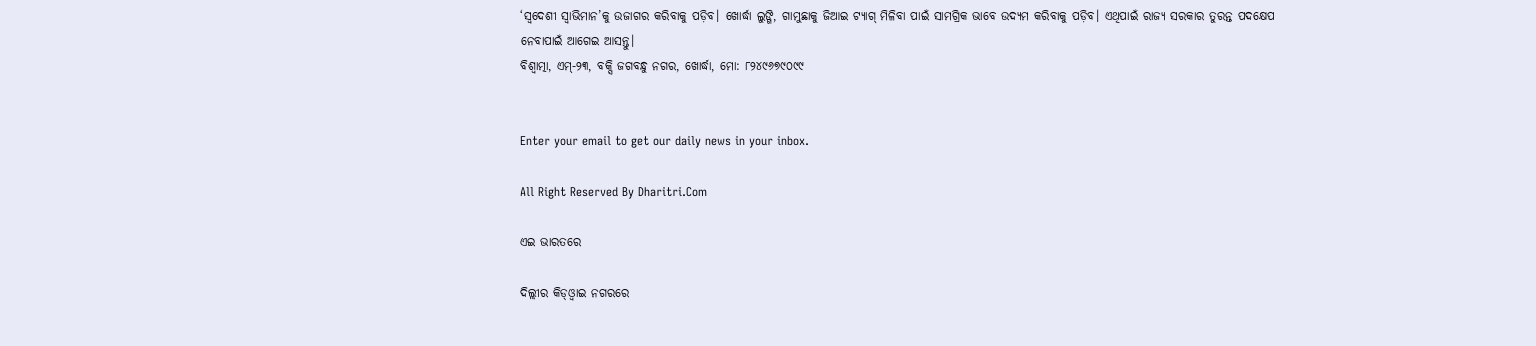‘ସ୍ବଦେଶୀ ସ୍ବାଭିମାନ’କୁ ଉଜାଗର କରିବାକୁ ପଡ଼ିବ। ଖୋର୍ଦ୍ଧା ଲୁଙ୍ଗି, ଗାମୁଛାକୁ ଜିଆଇ ଟ୍ୟାଗ୍‌ ମିଳିବା ପାଇଁ ସାମଗ୍ରିକ ଭାବେ ଉଦ୍ୟମ କରିବାକୁ ପଡ଼ିବ। ଏଥିପାଇଁ ରାଜ୍ୟ ସରକାର ତୁରନ୍ତ ପଦକ୍ଷେପ ନେବାପାଇଁ ଆଗେଇ ଆସନ୍ତୁ।
ବିଶ୍ୱାତ୍ମା, ଏମ୍‌-୨୩, ବକ୍ସି ଜଗବନ୍ଧୁ ନଗର, ଖୋର୍ଦ୍ଧା, ମୋ: ୮୨୪୯୬୭୯୦୯୯


Enter your email to get our daily news in your inbox.

All Right Reserved By Dharitri.Com

ଏଇ ଭାରତରେ

ଦିଲ୍ଲୀର କିଡ୍‌ଓ୍ବାଇ ନଗରରେ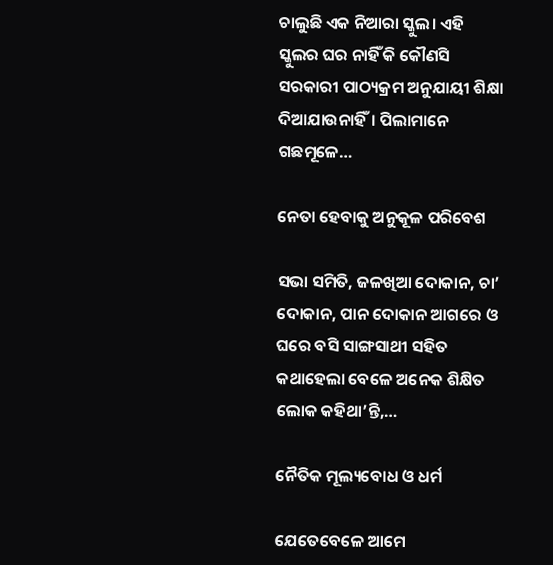ଚାଲୁଛି ଏକ ନିଆରା ସ୍କୁଲ। ଏହି ସ୍କୁଲର ଘର ନାହିଁ କି କୌଣସି ସରକାରୀ ପାଠ୍ୟକ୍ରମ ଅନୁଯାୟୀ ଶିକ୍ଷା ଦିଆଯାଉନାହିଁ। ପିଲାମାନେ ଗଛମୂଳେ…

ନେତା ହେବାକୁ ଅନୁକୂଳ ପରିବେଶ

ସଭା ସମିତି, ଜଳଖିଆ ଦୋକାନ, ଚା’ ଦୋକାନ, ପାନ ଦୋକାନ ଆଗରେ ଓ ଘରେ ବସି ସାଙ୍ଗସାଥୀ ସହିତ କଥାହେଲା ବେଳେ ଅନେକ ଶିକ୍ଷିତ ଲୋକ କହିଥା’ନ୍ତି,…

ନୈତିକ ମୂଲ୍ୟବୋଧ ଓ ଧର୍ମ

ଯେତେବେଳେ ଆମେ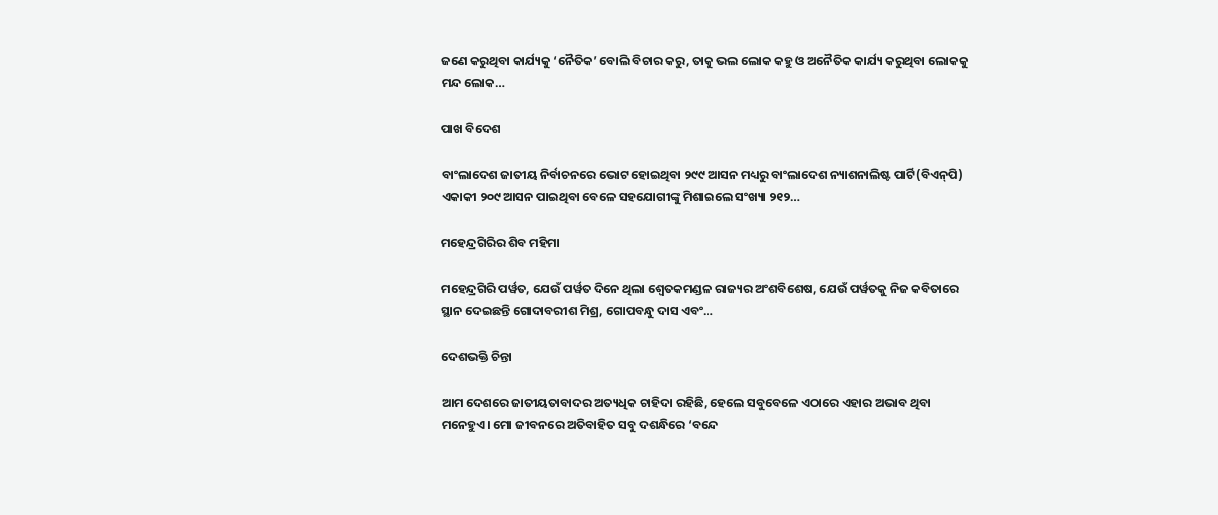ଜଣେ କରୁଥିବା କାର୍ଯ୍ୟକୁ ‘ନୈତିକ’ ବୋଲି ବିଚାର କରୁ, ତାକୁ ଭଲ ଲୋକ କହୁ ଓ ଅନୈତିକ କାର୍ଯ୍ୟ କରୁଥିବା ଲୋକକୁ ମନ୍ଦ ଲୋକ…

ପାଖ ବିଦେଶ

ବାଂଲାଦେଶ ଜାତୀୟ ନିର୍ବାଚନରେ ଭୋଟ ହୋଇଥିବା ୨୯୯ ଆସନ ମଧ୍ୟରୁ ବାଂଲାଦେଶ ନ୍ୟାଶନାଲିଷ୍ଟ ପାର୍ଟି(ବିଏନ୍‌ପି) ଏକାକୀ ୨୦୯ ଆସନ ପାଇଥିବା ବେଳେ ସହଯୋଗୀଙ୍କୁ ମିଶାଇଲେ ସଂଖ୍ୟା ୨୧୨…

ମହେନ୍ଦ୍ରଗିରିର ଶିବ ମହିମା

ମହେନ୍ଦ୍ରଗିରି ପର୍ୱତ, ଯେଉଁ ପର୍ୱତ ଦିନେ ଥିଲା ଶ୍ୱେତକମଣ୍ଡଳ ରାଜ୍ୟର ଅଂଶବିଶେଷ, ଯେଉଁ ପର୍ୱତକୁ ନିଜ କବିତାରେ ସ୍ଥାନ ଦେଇଛନ୍ତି ଗୋଦାବରୀଶ ମିଶ୍ର, ଗୋପବନ୍ଧୁ ଦାସ ଏବଂ…

ଦେଶଭକ୍ତି ଚିନ୍ତା

ଆମ ଦେଶରେ ଜାତୀୟତାବାଦର ଅତ୍ୟଧିକ ଚାହିଦା ରହିଛି, ହେଲେ ସବୁବେଳେ ଏଠାରେ ଏହାର ଅଭାବ ଥିବା ମନେହୁଏ। ମୋ ଜୀବନରେ ଅତିବାହିତ ସବୁ ଦଶନ୍ଧିରେ ‘ବନ୍ଦେ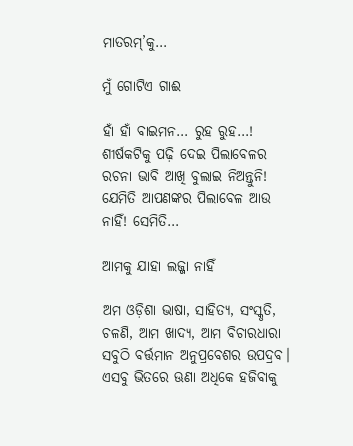ମାତରମ୍‌’କୁ…

ମୁଁ ଗୋଟିଏ ଗାଈ

ହାଁ ହାଁ ବାଇମନ… ରୁହ ରୁହ…! ଶୀର୍ଷକଟିକୁ ପଢ଼ି ଦେଇ ପିଲାବେଳର ରଚନା ଭାବି ଆଖି ବୁଲାଇ ନିଅନ୍ତୁନି! ଯେମିତି ଆପଣଙ୍କର ପିଲାବେଳ ଆଉ ନାହିଁ! ସେମିତି…

ଆମକୁ ଯାହା ଲଜ୍ଜା ନାହିଁ

ଅମ ଓଡ଼ିଶା ଭାଷା, ସାହିତ୍ୟ, ସଂସ୍କୃତି, ଚଳଣି, ଆମ ଖାଦ୍ୟ, ଆମ ବିଚାରଧାରା ସବୁଠି ବର୍ତ୍ତମାନ ଅନୁପ୍ରବେଶର ଉପଦ୍ରବ। ଏସବୁ ଭିତରେ ଊଣା ଅଧିକେ ହଜିବାକୁ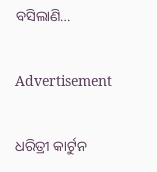ବସିଲାଣି…

Advertisement

ଧରିତ୍ରୀ କାର୍ଟୁନ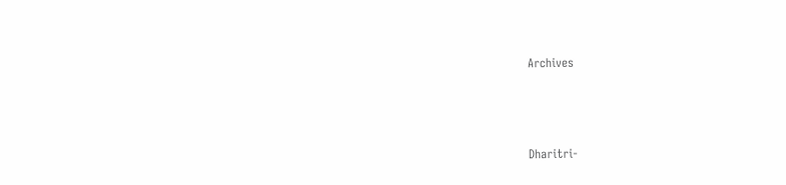Archives



Dharitri-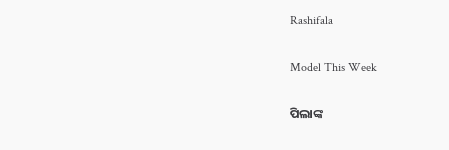Rashifala

Model This Week

ପିଲାଙ୍କ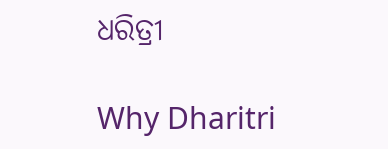ଧରିତ୍ରୀ

Why Dharitri